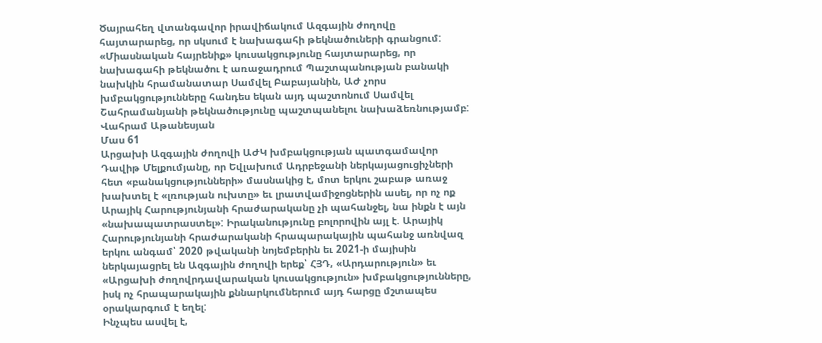Ծայրահեղ վտանգավոր իրավիճակում Ազգային ժողովը հայտարարեց, որ սկսում է նախագահի թեկնածուների գրանցում: «Միասնական հայրենիք» կուսակցությունը հայտարարեց, որ նախագահի թեկնածու է առաջադրում Պաշտպանության բանակի նախկին հրամանատար Սամվել Բաբայանին, ԱԺ չորս խմբակցությունները հանդես եկան այդ պաշտոնում Սամվել Շահրամանյանի թեկնածությունը պաշտպանելու նախաձեռնությամբ:
Վահրամ Աթանեսյան
Մաս 61
Արցախի Ազգային ժողովի ԱԺԿ խմբակցության պատգամավոր Դավիթ Մելքումյանը, որ Եվլախում Ադրբեջանի ներկայացուցիչների հետ «բանակցությունների» մասնակից է, մոտ երկու շաբաթ առաջ խախտել է «լռության ուխտը» եւ լրատվամիջոցներին ասել, որ ոչ ոք Արայիկ Հարությունյանի հրաժարականը չի պահանջել, նա ինքն է այն «նախապատրաստել»: Իրականությունը բոլորովին այլ է. Արայիկ Հարությունյանի հրաժարականի հրապարակային պահանջ առնվազ երկու անգամ՝ 2020 թվականի նոյեմբերին եւ 2021‑ի մայիսին ներկայացրել են Ազգային ժողովի երեք՝ ՀՅԴ, «Արդարություն» եւ «Արցախի ժողովրդավարական կուսակցություն» խմբակցությունները, իսկ ոչ հրապարակային քննարկումներում այդ հարցը մշտապես օրակարգում է եղել:
Ինչպես ասվել է,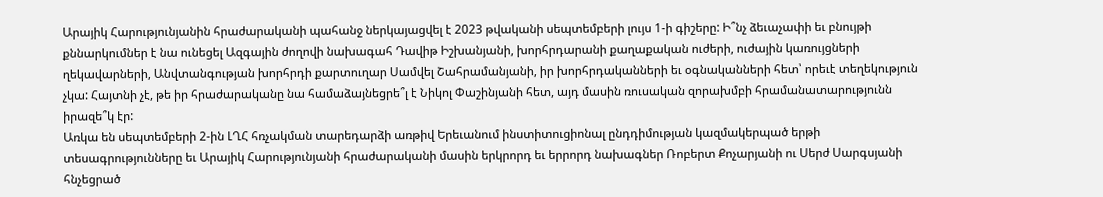Արայիկ Հարությունյանին հրաժարականի պահանջ ներկայացվել է 2023 թվականի սեպտեմբերի լույս 1‑ի գիշերը: Ի՞նչ ձեւաչափի եւ բնույթի քննարկումներ է նա ունեցել Ազգային ժողովի նախագահ Դավիթ Իշխանյանի, խորհրդարանի քաղաքական ուժերի, ուժային կառույցների ղեկավարների, Անվտանգության խորհրդի քարտուղար Սամվել Շահրամանյանի, իր խորհրդականների եւ օգնականների հետ՝ որեւէ տեղեկություն չկա: Հայտնի չէ, թե իր հրաժարականը նա համաձայնեցրե՞լ է Նիկոլ Փաշինյանի հետ, այդ մասին ռուսական զորախմբի հրամանատարությունն իրազե՞կ էր:
Առկա են սեպտեմբերի 2‑ին ԼՂՀ հռչակման տարեդարձի առթիվ Երեւանում ինստիտուցիոնալ ընդդիմության կազմակերպած երթի տեսագրությունները եւ Արայիկ Հարությունյանի հրաժարականի մասին երկրորդ եւ երրորդ նախագներ Ռոբերտ Քոչարյանի ու Սերժ Սարգսյանի հնչեցրած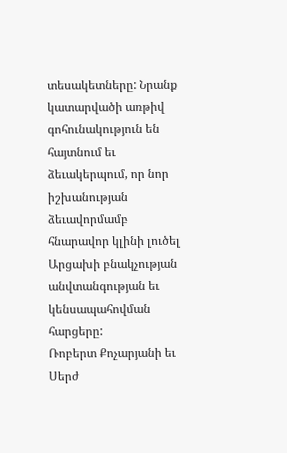տեսակետները: Նրանք կատարվածի առթիվ գոհունակություն են հայտնում եւ ձեւակերպում, որ նոր իշխանության ձեւավորմամբ հնարավոր կլինի լուծել Արցախի բնակչության անվտանգության եւ կենսապահովման հարցերը:
Ռոբերտ Քոչարյանի եւ Սերժ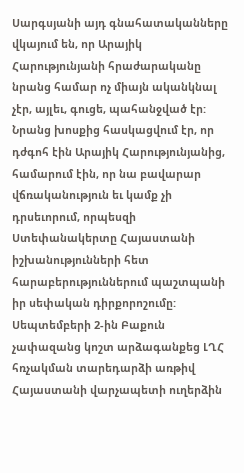Սարգսյանի այդ գնահատականները վկայում են, որ Արայիկ Հարությունյանի հրաժարականը նրանց համար ոչ միայն ականկնալ չէր, այլեւ, գուցե, պահանջված էր: Նրանց խոսքից հասկացվում էր, որ դժգոհ էին Արայիկ Հարությունյանից, համարում էին, որ նա բավարար վճռականություն եւ կամք չի դրսեւորում, որպեսզի Ստեփանակերտը Հայաստանի իշխանությունների հետ հարաբերություններում պաշտպանի իր սեփական դիրքորոշումը:
Սեպտեմբերի 2‑ին Բաքուն չափազանց կոշտ արձագանքեց ԼՂՀ հռչակման տարեդարձի առթիվ Հայաստանի վարչապետի ուղերձին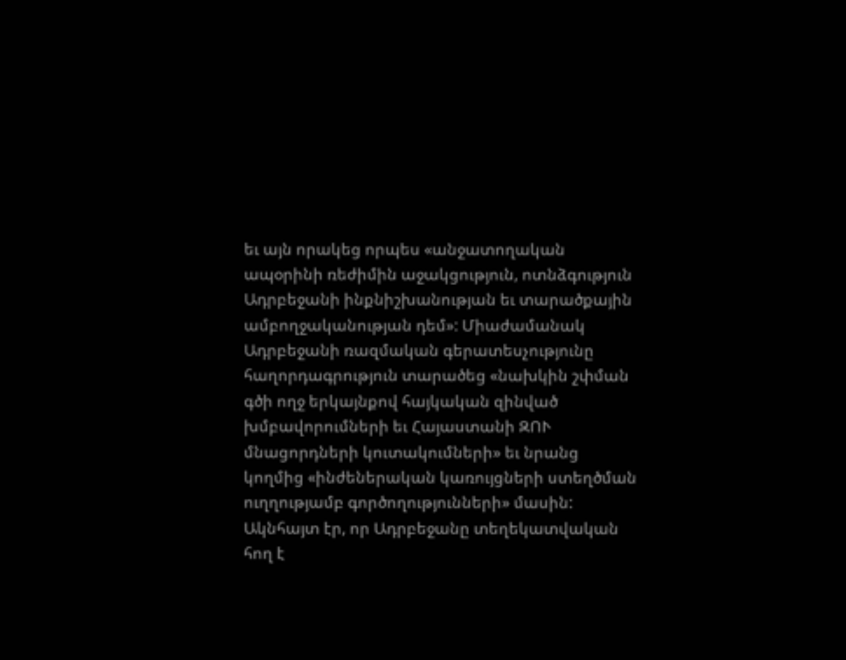եւ այն որակեց որպես «անջատողական ապօրինի ռեժիմին աջակցություն, ոտնձգություն Ադրբեջանի ինքնիշխանության եւ տարածքային ամբողջականության դեմ»: Միաժամանակ Ադրբեջանի ռազմական գերատեսչությունը հաղորդագրություն տարածեց «նախկին շփման գծի ողջ երկայնքով հայկական զինված խմբավորումների եւ Հայաստանի ԶՈՒ մնացորդների կուտակումների» եւ նրանց կողմից «ինժեներական կառույցների ստեղծման ուղղությամբ գործողությունների» մասին:
Ակնհայտ էր, որ Ադրբեջանը տեղեկատվական հող է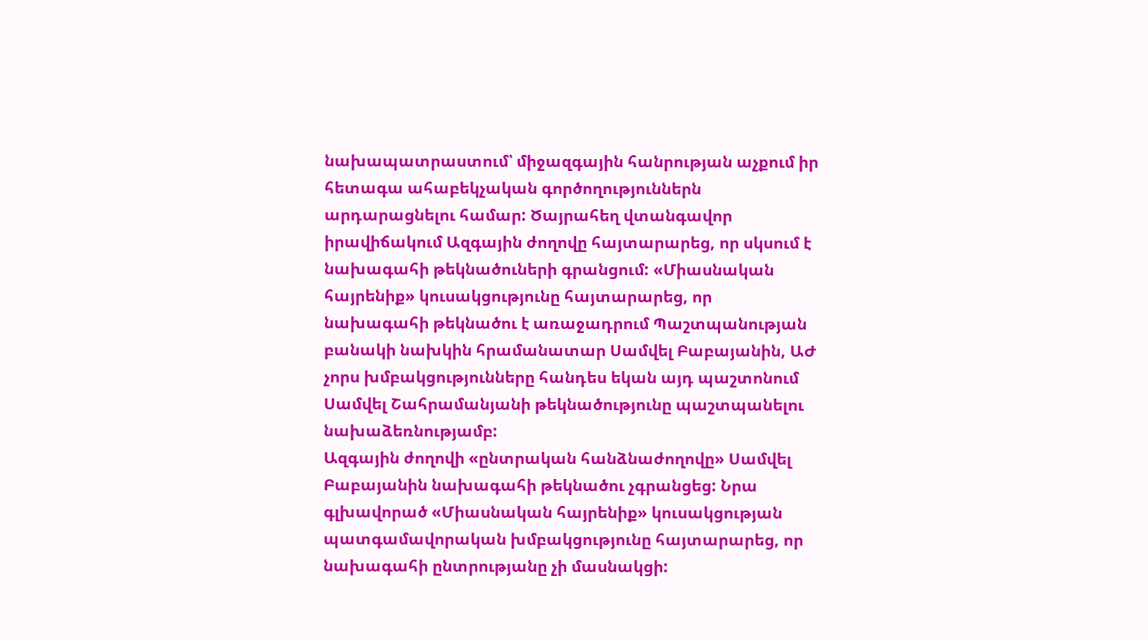նախապատրաստում՝ միջազգային հանրության աչքում իր հետագա ահաբեկչական գործողություններն արդարացնելու համար: Ծայրահեղ վտանգավոր իրավիճակում Ազգային ժողովը հայտարարեց, որ սկսում է նախագահի թեկնածուների գրանցում: «Միասնական հայրենիք» կուսակցությունը հայտարարեց, որ նախագահի թեկնածու է առաջադրում Պաշտպանության բանակի նախկին հրամանատար Սամվել Բաբայանին, ԱԺ չորս խմբակցությունները հանդես եկան այդ պաշտոնում Սամվել Շահրամանյանի թեկնածությունը պաշտպանելու նախաձեռնությամբ:
Ազգային ժողովի «ընտրական հանձնաժողովը» Սամվել Բաբայանին նախագահի թեկնածու չգրանցեց: Նրա գլխավորած «Միասնական հայրենիք» կուսակցության պատգամավորական խմբակցությունը հայտարարեց, որ նախագահի ընտրությանը չի մասնակցի: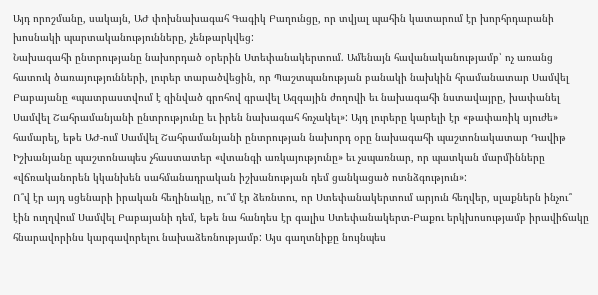Այդ որոշմանը, սակայն, ԱԺ փոխնախագահ Գագիկ Բաղունցը, որ տվյալ պահին կատարում էր խորհրդարանի խոսնակի պարտականությունները, չենթարկվեց:
Նախագահի ընտրությանը նախորդած օրերին Ստեփանակերտում. Ամենայն հավանականությամբ՝ ոչ առանց հատուկ ծառայությունների, լուրեր տարածվեցին, որ Պաշտպանության բանակի նախկին հրամանատար Սամվել Բաբայանը «պատրաստվում է զինված գրոհով գրավել Ազգային ժողովի եւ նախագահի նստավայրը, խափանել Սամվել Շահրամանյանի ընտրությունը եւ իրեն նախագահ հռչակել»: Այդ լուրերը կարելի էր «թափառիկ սյուժե» համարել, եթե ԱԺ-ում Սամվել Շահրամանյանի ընտրության նախորդ օրը նախագահի պաշտոնակատար Դավիթ Իշխանյանը պաշտոնապես չհաստատեր «վտանգի առկայությունը» եւ չսպառնար, որ պատկան մարմինները «վճռականորեն կկանխեն սահմանադրական իշխանության դեմ ցանկացած ոտնձգություն»:
Ո՞վ էր այդ սցենարի իրական հեղինակը, ու՞մ էր ձեռնտու, որ Ստեփանակերտում արյուն հեղվեր, սլաքներն ինչու՞ էին ուղղվում Սամվել Բաբայանի դեմ, եթե նա հանդես էր գալիս Ստեփանակերտ-Բաքու երկխոսությամբ իրավիճակը հնարավորինս կարգավորելու նախաձեռնությամբ: Այս գաղտնիքը նույնպես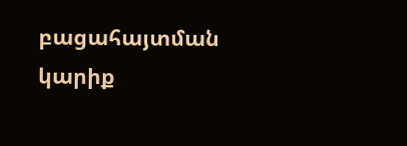բացահայտման կարիք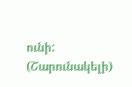ունի:
(Շարունակելի)